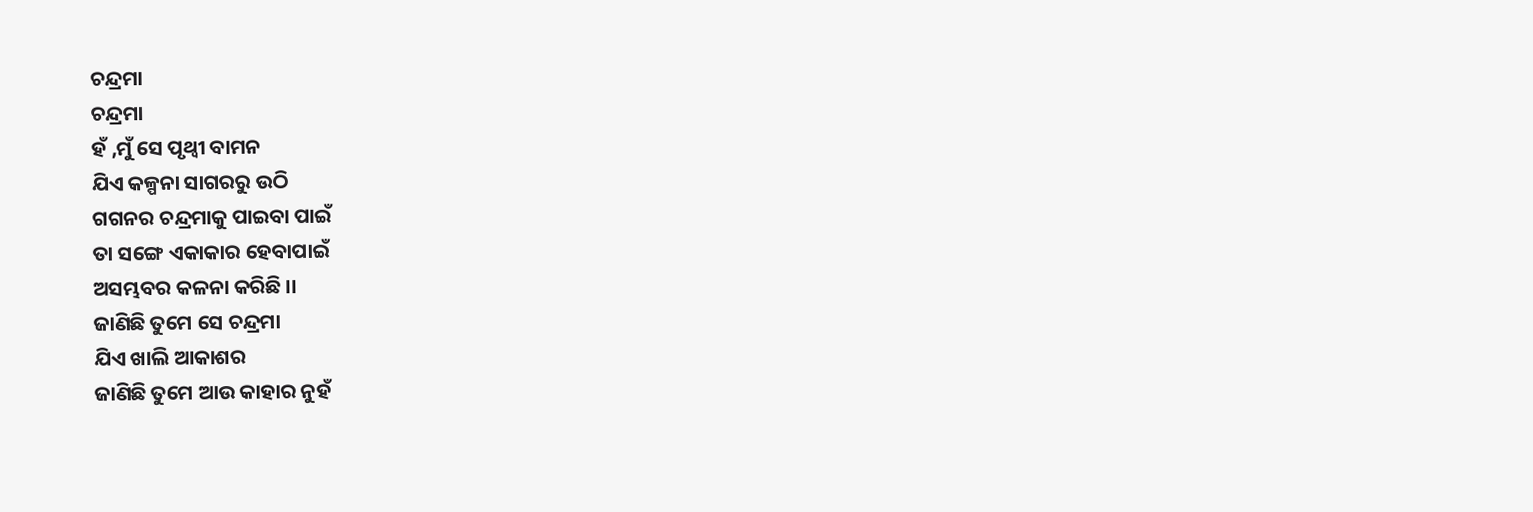ଚନ୍ଦ୍ରମା
ଚନ୍ଦ୍ରମା
ହଁ ,ମୁଁ ସେ ପୃଥ୍ବୀ ବାମନ
ଯିଏ କଳ୍ପନା ସାଗରରୁ ଉଠି
ଗଗନର ଚନ୍ଦ୍ରମାକୁ ପାଇବା ପାଇଁ
ତା ସଙ୍ଗେ ଏକାକାର ହେବାପାଇଁ
ଅସମ୍ଭବର କଳନା କରିଛି ।।
ଜାଣିଛି ତୁମେ ସେ ଚନ୍ଦ୍ରମା
ଯିଏ ଖାଲି ଆକାଶର
ଜାଣିଛି ତୁମେ ଆଉ କାହାର ନୁହଁ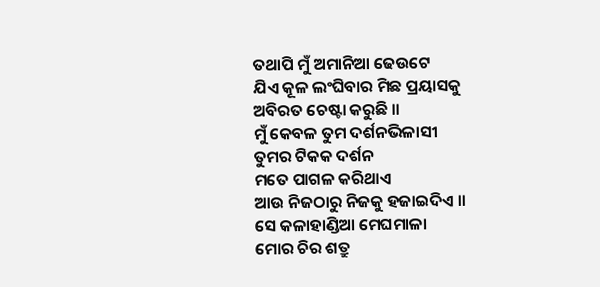ତଥାପି ମୁଁ ଅମାନିଆ ଢେଉଟେ
ଯିଏ କୂଳ ଲଂଘିବାର ମିଛ ପ୍ରୟାସକୁ
ଅବିରତ ଚେଷ୍ଟା କରୁଛି ।।
ମୁଁ କେବଳ ତୁମ ଦର୍ଶନଭିଳାସୀ
ତୁମର ଟିକକ ଦର୍ଶନ
ମତେ ପାଗଳ କରିଥାଏ
ଆଉ ନିଜଠାରୁ ନିଜକୁ ହଜାଇଦିଏ ।।
ସେ କଳାହାଣ୍ଡିଆ ମେଘମାଳା
ମୋର ଚିର ଶତ୍ରୁ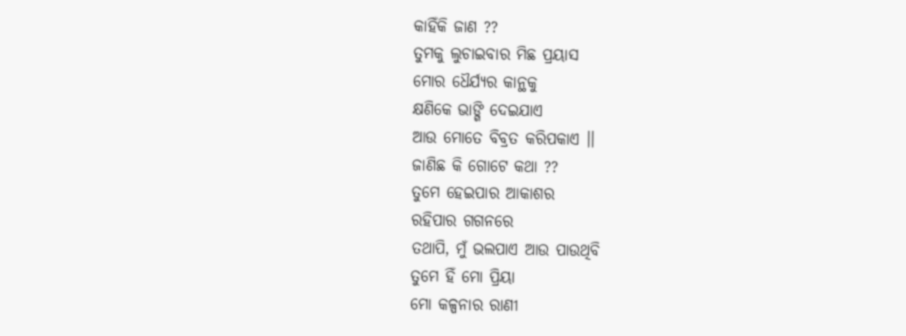କାହିଁକି ଜାଣ ??
ତୁମକୁ ଲୁଚାଇବାର ମିଛ ପ୍ରୟାସ
ମୋର ଧୈର୍ଯ୍ୟର କାନ୍ଥକୁ
କ୍ଷଣିକେ ଭାଙ୍ଗି ଦେଇଯାଏ
ଆଉ ମୋତେ ବିବ୍ରତ କରିପକାଏ ।।
ଜାଣିଛ କି ଗୋଟେ କଥା ??
ତୁମେ ହେଇପାର ଆକାଶର
ରହିପାର ଗଗନରେ
ତଥାପି, ମୁଁ ଭଲପାଏ ଆଉ ପାଉଥିବି
ତୁମେ ହିଁ ମୋ ପ୍ରିୟା
ମୋ କଳ୍ପନାର ରାଣୀ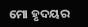ମୋ ହୃଦୟର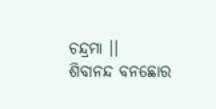ଚନ୍ଦ୍ରମା ।।
ଶିବାନନ୍ଦ ବନଛୋର